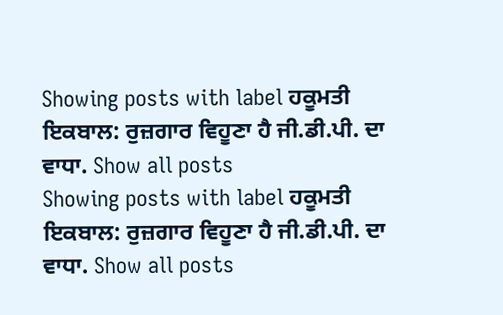Showing posts with label ਹਕੂਮਤੀ ਇਕਬਾਲ: ਰੁਜ਼ਗਾਰ ਵਿਹੂਣਾ ਹੈ ਜੀ.ਡੀ.ਪੀ. ਦਾ ਵਾਧਾ. Show all posts
Showing posts with label ਹਕੂਮਤੀ ਇਕਬਾਲ: ਰੁਜ਼ਗਾਰ ਵਿਹੂਣਾ ਹੈ ਜੀ.ਡੀ.ਪੀ. ਦਾ ਵਾਧਾ. Show all posts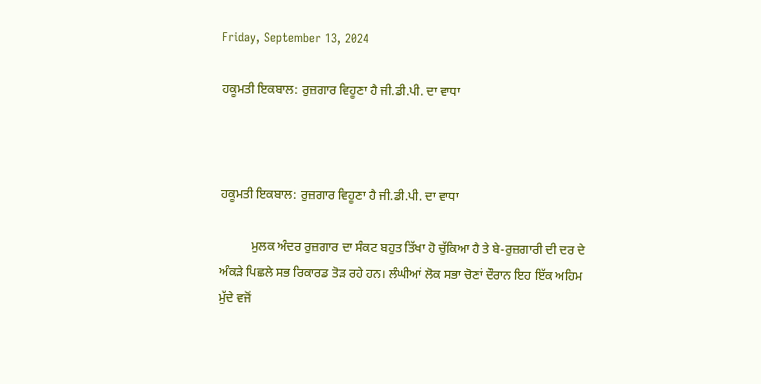Friday, September 13, 2024

ਹਕੂਮਤੀ ਇਕਬਾਲ: ਰੁਜ਼ਗਾਰ ਵਿਹੂਣਾ ਹੈ ਜੀ.ਡੀ.ਪੀ. ਦਾ ਵਾਧਾ



ਹਕੂਮਤੀ ਇਕਬਾਲ: ਰੁਜ਼ਗਾਰ ਵਿਹੂਣਾ ਹੈ ਜੀ.ਡੀ.ਪੀ. ਦਾ ਵਾਧਾ

          ਮੁਲਕ ਅੰਦਰ ਰੁਜ਼ਗਾਰ ਦਾ ਸੰਕਟ ਬਹੁਤ ਤਿੱਖਾ ਹੋ ਚੁੱਕਿਆ ਹੈ ਤੇ ਬੇ-ਰੁਜ਼ਗਾਰੀ ਦੀ ਦਰ ਦੇ ਅੰਕੜੇ ਪਿਛਲੇ ਸਭ ਰਿਕਾਰਡ ਤੋੜ ਰਹੇ ਹਨ। ਲੰਘੀਆਂ ਲੋਕ ਸਭਾ ਚੋਣਾਂ ਦੌਰਾਨ ਇਹ ਇੱਕ ਅਹਿਮ ਮੁੱਦੇ ਵਜੋਂ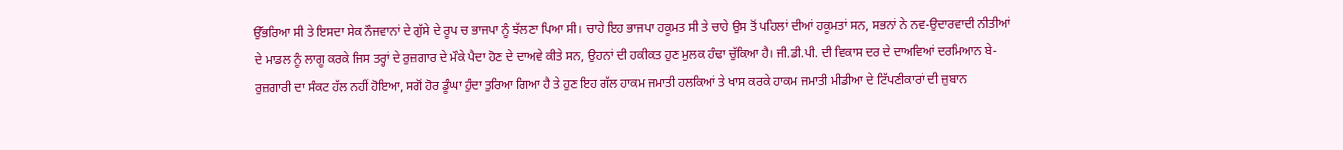ਉੱਭਰਿਆ ਸੀ ਤੇ ਇਸਦਾ ਸੇਕ ਨੌਜਵਾਨਾਂ ਦੇ ਗੁੱਸੇ ਦੇ ਰੂਪ ਚ ਭਾਜਪਾ ਨੂੰ ਝੱਲਣਾ ਪਿਆ ਸੀ। ਚਾਹੇ ਇਹ ਭਾਜਪਾ ਹਕੂਮਤ ਸੀ ਤੇ ਚਾਹੇ ਉਸ ਤੋਂ ਪਹਿਲਾਂ ਦੀਆਂ ਹਕੂਮਤਾਂ ਸਨ, ਸਭਨਾਂ ਨੇ ਨਵ-ਉਦਾਰਵਾਦੀ ਨੀਤੀਆਂ ਦੇ ਮਾਡਲ ਨੂੰ ਲਾਗੂ ਕਰਕੇ ਜਿਸ ਤਰ੍ਹਾਂ ਦੇ ਰੁਜ਼ਗਾਰ ਦੇ ਮੌਕੇ ਪੈਦਾ ਹੋਣ ਦੇ ਦਾਅਵੇ ਕੀਤੇ ਸਨ, ਉਹਨਾਂ ਦੀ ਹਕੀਕਤ ਹੁਣ ਮੁਲਕ ਹੰਢਾ ਚੁੱਕਿਆ ਹੈ। ਜੀ.ਡੀ.ਪੀ. ਦੀ ਵਿਕਾਸ ਦਰ ਦੇ ਦਾਅਵਿਆਂ ਦਰਮਿਆਨ ਬੇ-ਰੁਜ਼ਗਾਰੀ ਦਾ ਸੰਕਟ ਹੱਲ ਨਹੀਂ ਹੋਇਆ, ਸਗੋਂ ਹੋਰ ਡੂੰਘਾ ਹੁੰਦਾ ਤੁਰਿਆ ਗਿਆ ਹੈ ਤੇ ਹੁਣ ਇਹ ਗੱਲ ਹਾਕਮ ਜਮਾਤੀ ਹਲਕਿਆਂ ਤੇ ਖਾਸ ਕਰਕੇ ਹਾਕਮ ਜਮਾਤੀ ਮੀਡੀਆ ਦੇ ਟਿੱਪਣੀਕਾਰਾਂ ਦੀ ਜ਼ੁਬਾਨ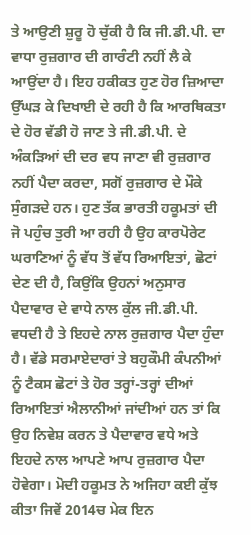ਤੇ ਆਉਣੀ ਸ਼ੁਰੂ ਹੋ ਚੁੱਕੀ ਹੈ ਕਿ ਜੀ.ਡੀ.ਪੀ. ਦਾ ਵਾਧਾ ਰੁਜ਼ਗਾਰ ਦੀ ਗਾਰੰਟੀ ਨਹੀਂ ਲੈ ਕੇ ਆਉਂਦਾ ਹੈ। ਇਹ ਹਕੀਕਤ ਹੁਣ ਹੋਰ ਜ਼ਿਆਦਾ ਉੱਘੜ ਕੇ ਦਿਖਾਈ ਦੇ ਰਹੀ ਹੈ ਕਿ ਆਰਥਿਕਤਾ ਦੇ ਹੋਰ ਵੱਡੀ ਹੋ ਜਾਣ ਤੇ ਜੀ.ਡੀ.ਪੀ. ਦੇ ਅੰਕੜਿਆਂ ਦੀ ਦਰ ਵਧ ਜਾਣਾ ਵੀ ਰੁਜ਼ਗਾਰ ਨਹੀਂ ਪੈਦਾ ਕਰਦਾ, ਸਗੋਂ ਰੁਜ਼ਗਾਰ ਦੇ ਮੌਕੇ ਸੁੰਗੜਦੇ ਹਨ। ਹੁਣ ਤੱਕ ਭਾਰਤੀ ਹਕੂਮਤਾਂ ਦੀ ਜੋ ਪਹੁੰਚ ਤੁਰੀ ਆ ਰਹੀ ਹੈ ਉਹ ਕਾਰਪੋਰੇਟ ਘਰਾਣਿਆਂ ਨੂੰ ਵੱਧ ਤੋਂ ਵੱਧ ਰਿਆਇਤਾਂ, ਛੋਟਾਂ ਦੇਣ ਦੀ ਹੈ, ਕਿਉਂਕਿ ਉਹਨਾਂ ਅਨੁਸਾਰ ਪੈਦਾਵਾਰ ਦੇ ਵਾਧੇ ਨਾਲ ਕੁੱਲ ਜੀ.ਡੀ.ਪੀ. ਵਧਦੀ ਹੈ ਤੇ ਇਹਦੇ ਨਾਲ ਰੁਜ਼ਗਾਰ ਪੈਦਾ ਹੁੰਦਾ ਹੈ। ਵੱਡੇ ਸਰਮਾਏਦਾਰਾਂ ਤੇ ਬਹੁਕੌਮੀ ਕੰਪਨੀਆਂ ਨੂੰ ਟੈਕਸ ਛੋਟਾਂ ਤੇ ਹੋਰ ਤਰ੍ਹਾਂ-ਤਰ੍ਹਾਂ ਦੀਆਂ ਰਿਆਇਤਾਂ ਐਲਾਨੀਆਂ ਜਾਂਦੀਆਂ ਹਨ ਤਾਂ ਕਿ ਉਹ ਨਿਵੇਸ਼ ਕਰਨ ਤੇ ਪੈਦਾਵਾਰ ਵਧੇ ਅਤੇ ਇਹਦੇ ਨਾਲ ਆਪਣੇ ਆਪ ਰੁਜ਼ਗਾਰ ਪੈਦਾ ਹੋਵੇਗਾ। ਮੋਦੀ ਹਕੂਮਤ ਨੇ ਅਜਿਹਾ ਕਈ ਕੁੱਝ ਕੀਤਾ ਜਿਵੇਂ 2014ਚ ਮੇਕ ਇਨ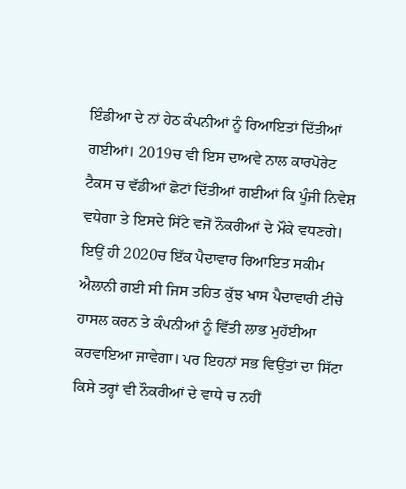ਇੰਡੀਆ ਦੇ ਨਾਂ ਹੇਠ ਕੰਪਨੀਆਂ ਨੂੰ ਰਿਆਇਤਾਂ ਦਿੱਤੀਆਂ ਗਈਆਂ। 2019ਚ ਵੀ ਇਸ ਦਾਅਵੇ ਨਾਲ ਕਾਰਪੋਰੇਟ ਟੈਕਸ ਚ ਵੱਡੀਆਂ ਛੋਟਾਂ ਦਿੱਤੀਆਂ ਗਈਆਂ ਕਿ ਪੂੰਜੀ ਨਿਵੇਸ਼ ਵਧੇਗਾ ਤੇ ਇਸਦੇ ਸਿੱਟੇ ਵਜੋਂ ਨੌਕਰੀਆਂ ਦੇ ਮੌਕੇ ਵਧਣਗੇ। ਇਉਂ ਹੀ 2020ਚ ਇੱਕ ਪੈਦਾਵਾਰ ਰਿਆਇਤ ਸਕੀਮ ਐਲਾਨੀ ਗਈ ਸੀ ਜਿਸ ਤਹਿਤ ਕੁੱਝ ਖਾਸ ਪੈਦਾਵਾਰੀ ਟੀਚੇ ਹਾਸਲ ਕਰਨ ਤੇ ਕੰਪਨੀਆਂ ਨੂੰ ਵਿੱਤੀ ਲਾਭ ਮੁਹੱਈਆ ਕਰਵਾਇਆ ਜਾਵੇਗਾ। ਪਰ ਇਹਨਾਂ ਸਭ ਵਿਉਂਤਾਂ ਦਾ ਸਿੱਟਾ ਕਿਸੇ ਤਰ੍ਹਾਂ ਵੀ ਨੌਕਰੀਆਂ ਦੇ ਵਾਧੇ ਚ ਨਹੀਂ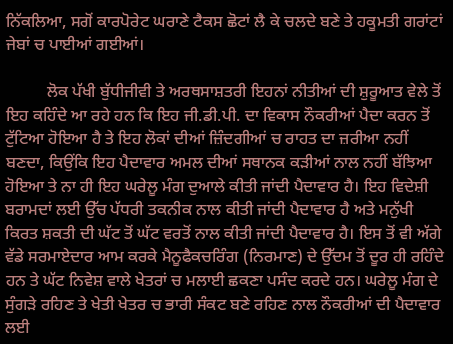ਨਿੱਕਲਿਆ, ਸਗੋਂ ਕਾਰਪੋਰੇਟ ਘਰਾਣੇ ਟੈਕਸ ਛੋਟਾਂ ਲੈ ਕੇ ਚਲਦੇ ਬਣੇ ਤੇ ਹਕੂਮਤੀ ਗਰਾਂਟਾਂ ਜੇਬਾਂ ਚ ਪਾਈਆਂ ਗਈਆਂ।

          ਲੋਕ ਪੱਖੀ ਬੁੱਧੀਜੀਵੀ ਤੇ ਅਰਥਸਾਸ਼ਤਰੀ ਇਹਨਾਂ ਨੀਤੀਆਂ ਦੀ ਸ਼ੁਰੂਆਤ ਵੇਲੇ ਤੋਂ ਇਹ ਕਹਿੰਦੇ ਆ ਰਹੇ ਹਨ ਕਿ ਇਹ ਜੀ.ਡੀ.ਪੀ. ਦਾ ਵਿਕਾਸ ਨੌਕਰੀਆਂ ਪੈਦਾ ਕਰਨ ਤੋਂ ਟੁੱਟਿਆ ਹੋਇਆ ਹੈ ਤੇ ਇਹ ਲੋਕਾਂ ਦੀਆਂ ਜ਼ਿੰਦਗੀਆਂ ਚ ਰਾਹਤ ਦਾ ਜ਼ਰੀਆ ਨਹੀਂ ਬਣਦਾ, ਕਿਉਂਕਿ ਇਹ ਪੈਦਾਵਾਰ ਅਮਲ ਦੀਆਂ ਸਥਾਨਕ ਕੜੀਆਂ ਨਾਲ ਨਹੀਂ ਬੱਝਿਆ ਹੋਇਆ ਤੇ ਨਾ ਹੀ ਇਹ ਘਰੇਲੂ ਮੰਗ ਦੁਆਲੇ ਕੀਤੀ ਜਾਂਦੀ ਪੈਦਾਵਾਰ ਹੈ। ਇਹ ਵਿਦੇਸ਼ੀ ਬਰਾਮਦਾਂ ਲਈ ਉੱਚ ਪੱਧਰੀ ਤਕਨੀਕ ਨਾਲ ਕੀਤੀ ਜਾਂਦੀ ਪੈਦਾਵਾਰ ਹੈ ਅਤੇ ਮਨੁੱਖੀ ਕਿਰਤ ਸ਼ਕਤੀ ਦੀ ਘੱਟ ਤੋਂ ਘੱਟ ਵਰਤੋਂ ਨਾਲ ਕੀਤੀ ਜਾਂਦੀ ਪੈਦਾਵਾਰ ਹੈ। ਇਸ ਤੋਂ ਵੀ ਅੱਗੇ ਵੱਡੇ ਸਰਮਾਏਦਾਰ ਆਮ ਕਰਕੇ ਮੈਨੂਫੈਕਚਰਿੰਗ (ਨਿਰਮਾਣ) ਦੇ ਉੱਦਮ ਤੋਂ ਦੂਰ ਹੀ ਰਹਿੰਦੇ ਹਨ ਤੇ ਘੱਟ ਨਿਵੇਸ਼ ਵਾਲੇ ਖੇਤਰਾਂ ਚ ਮਲਾਈ ਛਕਣਾ ਪਸੰਦ ਕਰਦੇ ਹਨ। ਘਰੇਲੂ ਮੰਗ ਦੇ ਸੁੰਗੜੇ ਰਹਿਣ ਤੇ ਖੇਤੀ ਖੇਤਰ ਚ ਭਾਰੀ ਸੰਕਟ ਬਣੇ ਰਹਿਣ ਨਾਲ ਨੌਕਰੀਆਂ ਦੀ ਪੈਦਾਵਾਰ ਲਈ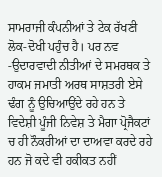ਸਾਮਰਾਜੀ ਕੰਪਨੀਆਂ ਤੇ ਟੇਕ ਰੱਖਣੀ ਲੋਕ-ਦੋਖੀ ਪਹੁੰਚ ਹੈ। ਪਰ ਨਵ -ਉਦਾਰਵਾਦੀ ਨੀਤੀਆਂ ਦੇ ਸਮਰਥਕ ਤੇ ਹਾਕਮ ਜਮਾਤੀ ਅਰਥ ਸਾਸ਼ਤਰੀ ਏਸੇ ਢੰਗ ਨੂੰ ਉਚਿਆਉਂਦੇ ਰਹੇ ਹਨ ਤੇ ਵਿਦੇਸ਼ੀ ਪੂੰਜੀ ਨਿਵੇਸ਼ ਤੇ ਮੈਗਾ ਪ੍ਰੋਜੈਕਟਾਂ ਚ ਹੀ ਨੌਕਰੀਆਂ ਦਾ ਦਾਅਵਾ ਕਰਦੇ ਰਹੇ ਹਨ ਜੋ ਕਦੇ ਵੀ ਹਕੀਕਤ ਨਹੀਂ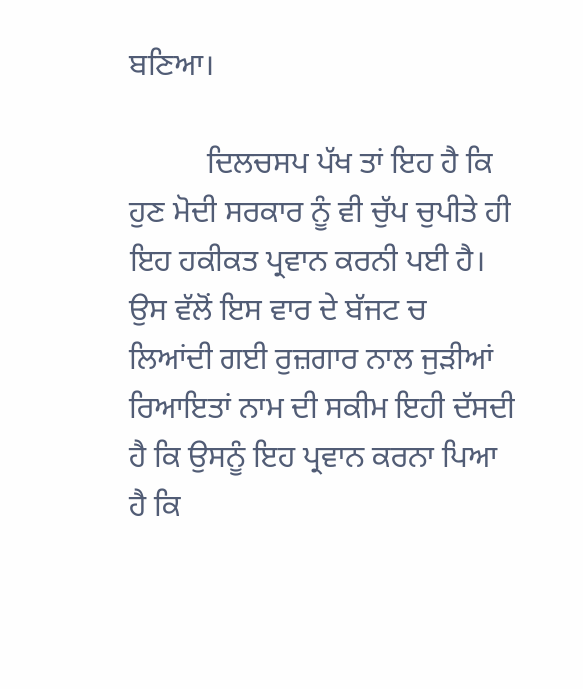ਬਣਿਆ।

          ਦਿਲਚਸਪ ਪੱਖ ਤਾਂ ਇਹ ਹੈ ਕਿ ਹੁਣ ਮੋਦੀ ਸਰਕਾਰ ਨੂੰ ਵੀ ਚੁੱਪ ਚੁਪੀਤੇ ਹੀ ਇਹ ਹਕੀਕਤ ਪ੍ਰਵਾਨ ਕਰਨੀ ਪਈ ਹੈ। ਉਸ ਵੱਲੋਂ ਇਸ ਵਾਰ ਦੇ ਬੱਜਟ ਚ ਲਿਆਂਦੀ ਗਈ ਰੁਜ਼ਗਾਰ ਨਾਲ ਜੁੜੀਆਂ ਰਿਆਇਤਾਂ ਨਾਮ ਦੀ ਸਕੀਮ ਇਹੀ ਦੱਸਦੀ ਹੈ ਕਿ ਉਸਨੂੰ ਇਹ ਪ੍ਰਵਾਨ ਕਰਨਾ ਪਿਆ ਹੈ ਕਿ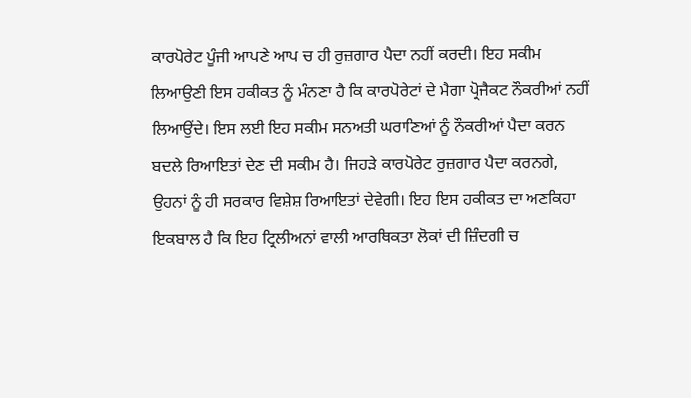ਕਾਰਪੋਰੇਟ ਪੂੰਜੀ ਆਪਣੇ ਆਪ ਚ ਹੀ ਰੁਜ਼ਗਾਰ ਪੈਦਾ ਨਹੀਂ ਕਰਦੀ। ਇਹ ਸਕੀਮ ਲਿਆਉਣੀ ਇਸ ਹਕੀਕਤ ਨੂੰ ਮੰਨਣਾ ਹੈ ਕਿ ਕਾਰਪੋਰੇਟਾਂ ਦੇ ਮੈਗਾ ਪ੍ਰੋਜੈਕਟ ਨੌਕਰੀਆਂ ਨਹੀਂ ਲਿਆਉਂਦੇ। ਇਸ ਲਈ ਇਹ ਸਕੀਮ ਸਨਅਤੀ ਘਰਾਣਿਆਂ ਨੂੰ ਨੌਕਰੀਆਂ ਪੈਦਾ ਕਰਨ ਬਦਲੇ ਰਿਆਇਤਾਂ ਦੇਣ ਦੀ ਸਕੀਮ ਹੈ। ਜਿਹੜੇ ਕਾਰਪੋਰੇਟ ਰੁਜ਼ਗਾਰ ਪੈਦਾ ਕਰਨਗੇ, ਉਹਨਾਂ ਨੂੰ ਹੀ ਸਰਕਾਰ ਵਿਸ਼ੇਸ਼ ਰਿਆਇਤਾਂ ਦੇਵੇਗੀ। ਇਹ ਇਸ ਹਕੀਕਤ ਦਾ ਅਣਕਿਹਾ ਇਕਬਾਲ ਹੈ ਕਿ ਇਹ ਟ੍ਰਿਲੀਅਨਾਂ ਵਾਲੀ ਆਰਥਿਕਤਾ ਲੋਕਾਂ ਦੀ ਜ਼ਿੰਦਗੀ ਚ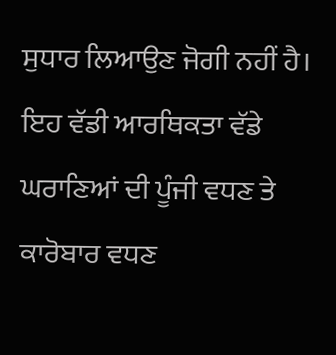ਸੁਧਾਰ ਲਿਆਉਣ ਜੋਗੀ ਨਹੀਂ ਹੈ। ਇਹ ਵੱਡੀ ਆਰਥਿਕਤਾ ਵੱਡੇ ਘਰਾਣਿਆਂ ਦੀ ਪੂੰਜੀ ਵਧਣ ਤੇ ਕਾਰੋਬਾਰ ਵਧਣ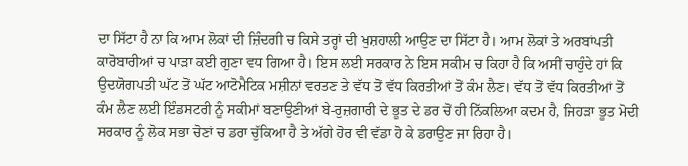ਦਾ ਸਿੱਟਾ ਹੈ ਨਾ ਕਿ ਆਮ ਲੋਕਾਂ ਦੀ ਜ਼ਿੰਦਗੀ ਚ ਕਿਸੇ ਤਰ੍ਹਾਂ ਦੀ ਖੁਸ਼ਹਾਲੀ ਆਉਣ ਦਾ ਸਿੱਟਾ ਹੈ। ਆਮ ਲੋਕਾਂ ਤੇ ਅਰਬਾਂਪਤੀ ਕਾਰੋਬਾਰੀਆਂ ਚ ਪਾੜਾ ਕਈ ਗੁਣਾ ਵਧ ਗਿਆ ਹੈ। ਇਸ ਲਈ ਸਰਕਾਰ ਨੇ ਇਸ ਸਕੀਮ ਚ ਕਿਹਾ ਹੈ ਕਿ ਅਸੀਂ ਚਾਹੁੰਦੇ ਹਾਂ ਕਿ ਉਦਯੋਗਪਤੀ ਘੱਟ ਤੋਂ ਘੱਟ ਆਟੋਮੈਟਿਕ ਮਸ਼ੀਨਾਂ ਵਰਤਣ ਤੇ ਵੱਧ ਤੋਂ ਵੱਧ ਕਿਰਤੀਆਂ ਤੋਂ ਕੰਮ ਲੈਣ। ਵੱਧ ਤੋਂ ਵੱਧ ਕਿਰਤੀਆਂ ਤੋਂ ਕੰਮ ਲੈਣ ਲਈ ਇੰਡਸਟਰੀ ਨੂੰ ਸਕੀਮਾਂ ਬਣਾਉਣੀਆਂ ਬੇ-ਰੁਜ਼ਗਾਰੀ ਦੇ ਭੂਤ ਦੇ ਡਰ ਚੋਂ ਹੀ ਨਿੱਕਲਿਆ ਕਦਮ ਹੈ, ਜਿਹੜਾ ਭੂਤ ਮੋਦੀ ਸਰਕਾਰ ਨੂੰ ਲੋਕ ਸਭਾ ਚੋਣਾਂ ਚ ਡਰਾ ਚੁੱਕਿਆ ਹੈ ਤੇ ਅੱਗੇ ਹੋਰ ਵੀ ਵੱਡਾ ਹੋ ਕੇ ਡਰਾਉਣ ਜਾ ਰਿਹਾ ਹੈ।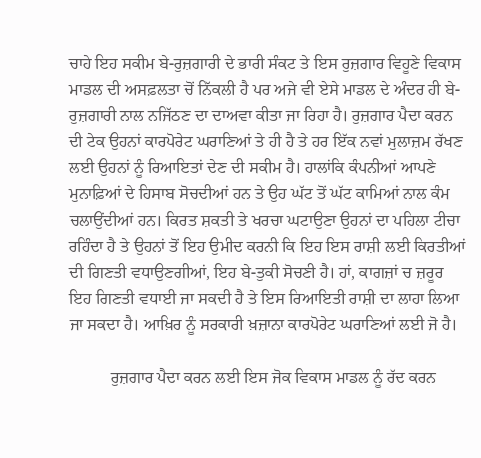ਚਾਹੇ ਇਹ ਸਕੀਮ ਬੇ-ਰੁਜ਼ਗਾਰੀ ਦੇ ਭਾਰੀ ਸੰਕਟ ਤੇ ਇਸ ਰੁਜ਼ਗਾਰ ਵਿਹੂਣੇ ਵਿਕਾਸ ਮਾਡਲ ਦੀ ਅਸਫ਼ਲਤਾ ਚੋਂ ਨਿੱਕਲੀ ਹੈ ਪਰ ਅਜੇ ਵੀ ਏਸੇ ਮਾਡਲ ਦੇ ਅੰਦਰ ਹੀ ਬੇ-ਰੁਜ਼ਗਾਰੀ ਨਾਲ ਨਜਿੱਠਣ ਦਾ ਦਾਅਵਾ ਕੀਤਾ ਜਾ ਰਿਹਾ ਹੈ। ਰੁਜ਼ਗਾਰ ਪੈਦਾ ਕਰਨ ਦੀ ਟੇਕ ਉਹਨਾਂ ਕਾਰਪੋਰੇਟ ਘਰਾਣਿਆਂ ਤੇ ਹੀ ਹੈ ਤੇ ਹਰ ਇੱਕ ਨਵਾਂ ਮੁਲਾਜ਼ਮ ਰੱਖਣ ਲਈ ਉਹਨਾਂ ਨੂੰ ਰਿਆਇਤਾਂ ਦੇਣ ਦੀ ਸਕੀਮ ਹੈ। ਹਾਲਾਂਕਿ ਕੰਪਨੀਆਂ ਆਪਣੇ ਮੁਨਾਫ਼ਿਆਂ ਦੇ ਹਿਸਾਬ ਸੋਚਦੀਆਂ ਹਨ ਤੇ ਉਹ ਘੱਟ ਤੋਂ ਘੱਟ ਕਾਮਿਆਂ ਨਾਲ ਕੰਮ ਚਲਾਉਂਦੀਆਂ ਹਨ। ਕਿਰਤ ਸ਼ਕਤੀ ਤੇ ਖਰਚਾ ਘਟਾਉਣਾ ਉਹਨਾਂ ਦਾ ਪਹਿਲਾ ਟੀਚਾ ਰਹਿੰਦਾ ਹੈ ਤੇ ਉਹਨਾਂ ਤੋਂ ਇਹ ਉਮੀਦ ਕਰਨੀ ਕਿ ਇਹ ਇਸ ਰਾਸ਼ੀ ਲਈ ਕਿਰਤੀਆਂ ਦੀ ਗਿਣਤੀ ਵਧਾਉਣਗੀਆਂ, ਇਹ ਬੇ-ਤੁਕੀ ਸੋਚਣੀ ਹੈ। ਹਾਂ, ਕਾਗਜ਼ਾਂ ਚ ਜ਼ਰੂਰ ਇਹ ਗਿਣਤੀ ਵਧਾਈ ਜਾ ਸਕਦੀ ਹੈ ਤੇ ਇਸ ਰਿਆਇਤੀ ਰਾਸ਼ੀ ਦਾ ਲਾਹਾ ਲਿਆ ਜਾ ਸਕਦਾ ਹੈ। ਆਖ਼ਿਰ ਨੂੰ ਸਰਕਾਰੀ ਖ਼ਜ਼ਾਨਾ ਕਾਰਪੋਰੇਟ ਘਰਾਣਿਆਂ ਲਈ ਜੋ ਹੈ।

          ਰੁਜ਼ਗਾਰ ਪੈਦਾ ਕਰਨ ਲਈ ਇਸ ਜੋਕ ਵਿਕਾਸ ਮਾਡਲ ਨੂੰ ਰੱਦ ਕਰਨ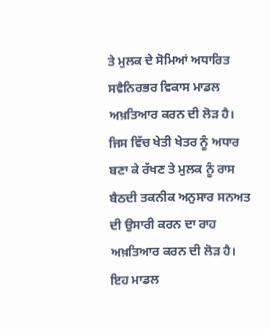ਤੇ ਮੁਲਕ ਦੇ ਸੋਮਿਆਂ ਅਧਾਰਿਤ ਸਵੈਨਿਰਭਰ ਵਿਕਾਸ ਮਾਡਲ ਅਖ਼ਤਿਆਰ ਕਰਨ ਦੀ ਲੋੜ ਹੈ। ਜਿਸ ਵਿੱਚ ਖੇਤੀ ਖੇਤਰ ਨੂੰ ਅਧਾਰ ਬਣਾ ਕੇ ਰੱਖਣ ਤੇ ਮੁਲਕ ਨੂੰ ਰਾਸ ਬੈਠਦੀ ਤਕਨੀਕ ਅਨੁਸਾਰ ਸਨਅਤ ਦੀ ਉਸਾਰੀ ਕਰਨ ਦਾ ਰਾਹ ਅਖ਼ਤਿਆਰ ਕਰਨ ਦੀ ਲੋੜ ਹੈ। ਇਹ ਮਾਡਲ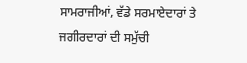ਸਾਮਰਾਜੀਆਂ, ਵੱਡੇ ਸਰਮਾਏਦਾਰਾਂ ਤੇ ਜਗੀਰਦਾਰਾਂ ਦੀ ਸਮੁੱਚੀ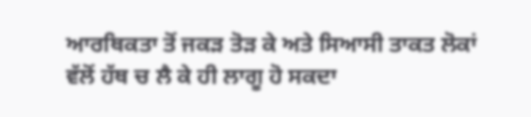ਆਰਥਿਕਤਾ ਤੋਂ ਜਕੜ ਤੋੜ ਕੇ ਅਤੇ ਸਿਆਸੀ ਤਾਕਤ ਲੋਕਾਂ ਵੱਲੋਂ ਹੱਥ ਚ ਲੈ ਕੇ ਹੀ ਲਾਗੂ ਹੋ ਸਕਦਾ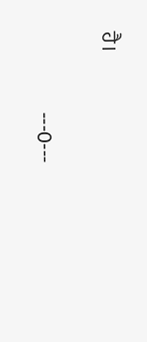ਹੈ।

                   ---0---